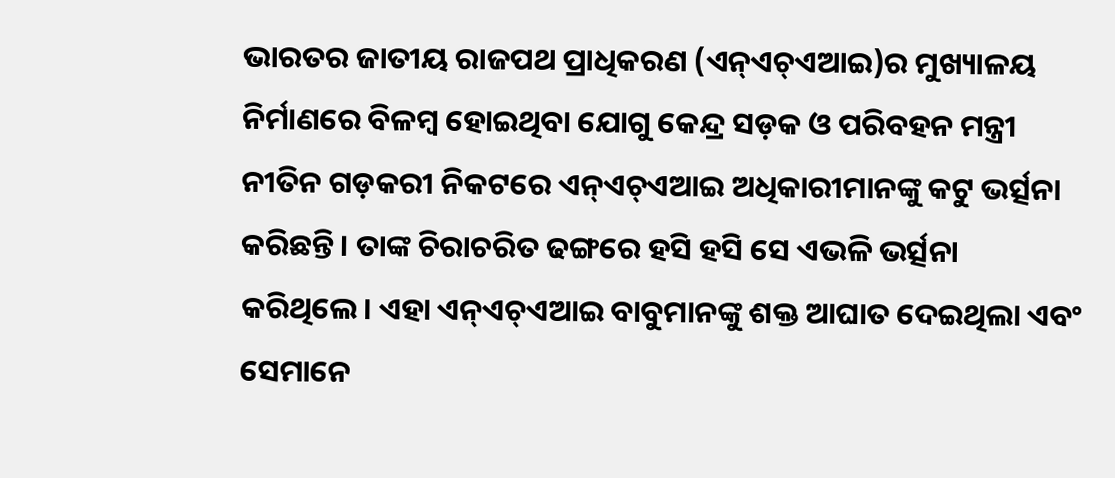ଭାରତର ଜାତୀୟ ରାଜପଥ ପ୍ରାଧିକରଣ (ଏନ୍ଏଚ୍ଏଆଇ)ର ମୁଖ୍ୟାଳୟ ନିର୍ମାଣରେ ବିଳମ୍ବ ହୋଇଥିବା ଯୋଗୁ କେନ୍ଦ୍ର ସଡ଼କ ଓ ପରିବହନ ମନ୍ତ୍ରୀ ନୀତିନ ଗଡ଼କରୀ ନିକଟରେ ଏନ୍ଏଚ୍ଏଆଇ ଅଧିକାରୀମାନଙ୍କୁ କଟୁ ଭର୍ତ୍ସନା କରିଛନ୍ତି। ତାଙ୍କ ଚିରାଚରିତ ଢଙ୍ଗରେ ହସି ହସି ସେ ଏଭଳି ଭର୍ତ୍ସନା କରିଥିଲେ। ଏହା ଏନ୍ଏଚ୍ଏଆଇ ବାବୁମାନଙ୍କୁ ଶକ୍ତ ଆଘାତ ଦେଇଥିଲା ଏବଂ ସେମାନେ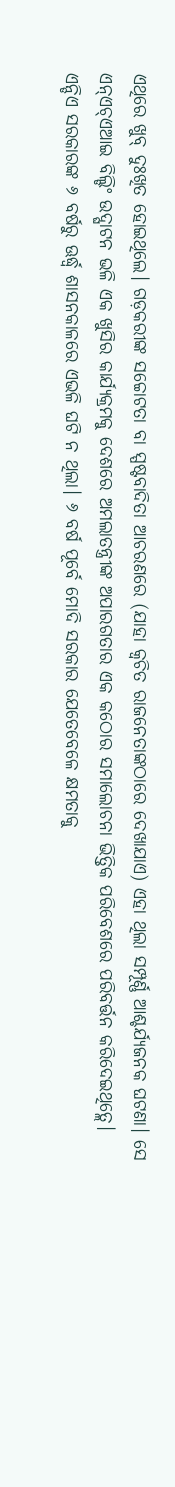ଏଥିରେ ଖୁବ୍ ଦୁଃଖିତ ହୋଇଥିଲେ। ଗଡ଼କରୀଙ୍କ ସଚ୍ଚୋଟତା ବା ସ୍ପଷ୍ଟବାଦିତା ଆଚରଣରେ (ଯାହା କ୍ୱଚିତ ରାଜନେତାଙ୍କଠାରେ ଦେଖାଯାଏ) ଏହା ଥିଲା ସମ୍ପୂର୍ଣ୍ଣ ଆଶ୍ଚର୍ଯ୍ୟଜନକ ଘଟଣା। ସେ ଏନ୍ଏଚ୍ଏଆଇ ବିଲ୍ଡିଂ ଉଦ୍ଘାଟନ ଭଳି ଏକ ଖୁସିର କାର୍ଯ୍ୟକ୍ରମକୁ ଦେଶରେ ଅମଲାତନ୍ତ୍ରୀଙ୍କ ଅପାରଗତାର ଏକ କଠୋର ସମାଲୋଚନା ଭିତ୍ତିକ ପରିବେଶରେ ପରିବର୍ତ୍ତନ କରିଦେଇଥିତ୍ଲେ।
ଏନ୍ଡିଏ ସରକାରଙ୍କ ୬ ବର୍ଷରୁ ଊର୍ଦ୍ଧ୍ୱ ଶାସନକାଳରେ ଏଭଳି ଘଟି ନ ଥିଲା। ୬ ବର୍ଷ ପୂର୍ବେ ମୋଦି ସରକାର ଯେତେବେଳେ କ୍ଷମତାକୁ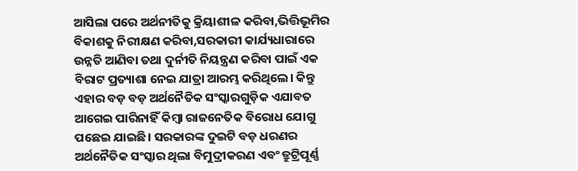ଆସିଲା ପରେ ଅର୍ଥନୀତିକୁ କ୍ରିୟାଶୀଳ କରିବା,ଭିତ୍ତିଭୂମିର ବିକାଶକୁ ନିରୀକ୍ଷଣ କରିବା,ସରକାରୀ କାର୍ଯ୍ୟଧାରାରେ ଉନ୍ନତି ଆଣିବା ତଥା ଦୁର୍ନୀତି ନିୟନ୍ତ୍ରଣ କରିବା ପାଇଁ ଏକ ବିରାଟ ପ୍ରତ୍ୟାଶା ନେଇ ଯାତ୍ରା ଆରମ୍ଭ କରିଥିଲେ। କିନ୍ତୁ ଏହାର ବଡ଼ ବଡ଼ ଅର୍ଥନୈତିକ ସଂସ୍କାରଗୁଡ଼ିକ ଏଯାବତ ଆଗେଇ ପାରିନାହିଁ କିମ୍ବା ରାଜନେତିକ ବିରୋଧ ଯୋଗୁ ପଛେଇ ଯାଇଛି। ସରକାରଙ୍କ ଦୁଇଟି ବଡ଼ ଧରଣର ଅର୍ଥନୈତିକ ସଂସ୍କାର ଥିଲା ବିମୁଦ୍ରୀକରଣ ଏବଂ ତ୍ରୁଟ୍ରିପୂର୍ଣ୍ଣ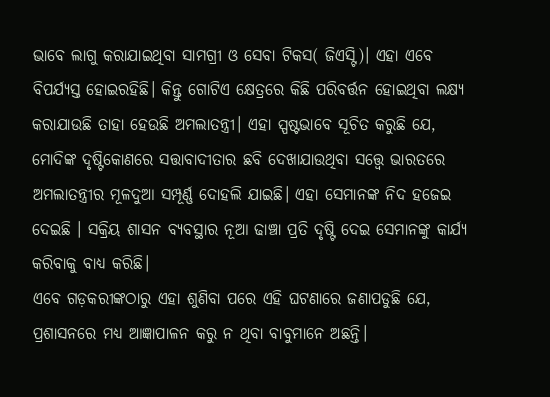ଭାବେ ଲାଗୁ କରାଯାଇଥିବା ସାମଗ୍ରୀ ଓ ସେବା ଟିକସ( ଜିଏସ୍ଟି)। ଏହା ଏବେ ବିପର୍ଯ୍ୟସ୍ତ ହୋଇରହିଛି। କିନ୍ତୁ ଗୋଟିଏ କ୍ଷେତ୍ରରେ କିଛି ପରିବର୍ତ୍ତନ ହୋଇଥିବା ଲକ୍ଷ୍ୟ କରାଯାଉଛି ତାହା ହେଉଛି ଅମଲାତନ୍ତ୍ରୀ। ଏହା ସ୍ପଷ୍ଟଭାବେ ସୂଚିତ କରୁଛି ଯେ, ମୋଦିଙ୍କ ଦୃଷ୍ଟିକୋଣରେ ସତ୍ତାବାଦୀତାର ଛବି ଦେଖାଯାଉଥିବା ସତ୍ତ୍ୱେ ଭାରତରେ ଅମଲାତନ୍ତ୍ରୀର ମୂଳଦୁଆ ସମ୍ପୂର୍ଣ୍ଣ ଦୋହଲି ଯାଇଛି। ଏହା ସେମାନଙ୍କ ନିଦ ହଜେଇ ଦେଇଛି । ସକ୍ରିୟ ଶାସନ ବ୍ୟବସ୍ଥାର ନୂଆ ଢାଞ୍ଚା ପ୍ରତି ଦୃଷ୍ଟି ଦେଇ ସେମାନଙ୍କୁ କାର୍ଯ୍ୟ କରିବାକୁ ବାଧ୍ୟ କରିଛି।
ଏବେ ଗଡ଼କରୀଙ୍କଠାରୁ ଏହା ଶୁଣିବା ପରେ ଏହି ଘଟଣାରେ ଜଣାପଡୁଛି ଯେ, ପ୍ରଶାସନରେ ମଧ୍ୟ ଆଜ୍ଞାପାଳନ କରୁ ନ ଥିବା ବାବୁମାନେ ଅଛନ୍ତି।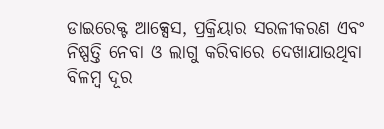ଡାଇରେକ୍ଟ ଆକ୍ସେସ, ପ୍ରକ୍ରିୟାର ସରଳୀକରଣ ଏବଂ ନିଷ୍ପତ୍ତି ନେବା ଓ ଲାଗୁ କରିବାରେ ଦେଖାଯାଉଥିବା ବିଳମ୍ବ ଦୂର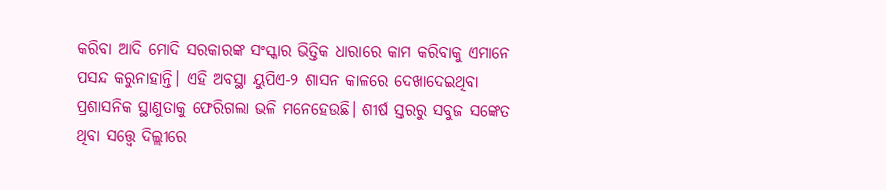କରିବା ଆଦି ମୋଦି ସରକାରଙ୍କ ସଂସ୍କାର ଭିତ୍ତିକ ଧାରାରେ କାମ କରିବାକୁ ଏମାନେ ପସନ୍ଦ କରୁନାହାନ୍ତି। ଏହି ଅବସ୍ଥା ୟୁପିଏ-୨ ଶାସନ କାଳରେ ଦେଖାଦେଇଥିବା ପ୍ରଶାସନିକ ସ୍ଥାଣୁତାକୁ ଫେରିଗଲା ଭଳି ମନେହେଉଛି। ଶୀର୍ଷ ସ୍ତରରୁ ସବୁଜ ସଙ୍କେତ ଥିବା ସତ୍ତ୍ୱେ ଦିଲ୍ଲୀରେ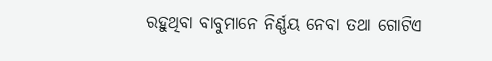ରହୁଥିବା ବାବୁମାନେ ନିର୍ଣ୍ଣୟ ନେବା ତଥା ଗୋଟିଏ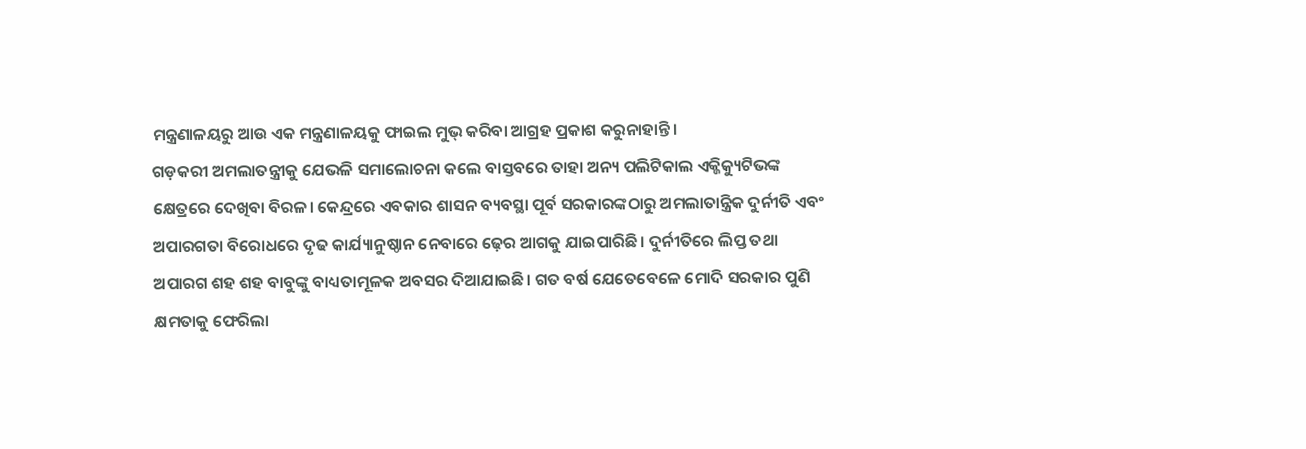ମନ୍ତ୍ରଣାଳୟରୁ ଆଉ ଏକ ମନ୍ତ୍ରଣାଳୟକୁ ଫାଇଲ ମୁଭ୍ କରିବା ଆଗ୍ରହ ପ୍ରକାଶ କରୁନାହାନ୍ତି।
ଗଡ଼କରୀ ଅମଲାତନ୍ତ୍ରୀକୁ ଯେଭଳି ସମାଲୋଚନା କଲେ ବାସ୍ତବରେ ତାହା ଅନ୍ୟ ପଲିଟିକାଲ ଏକ୍ଜିକ୍ୟୁଟିଭଙ୍କ କ୍ଷେତ୍ରରେ ଦେଖିବା ବିରଳ। କେନ୍ଦ୍ରରେ ଏବକାର ଶାସନ ବ୍ୟବସ୍ଥା ପୂର୍ବ ସରକାରଙ୍କଠାରୁ ଅମଲାତାନ୍ତ୍ରିକ ଦୁର୍ନୀତି ଏବଂ ଅପାରଗତା ବିରୋଧରେ ଦୃଢ କାର୍ଯ୍ୟାନୁଷ୍ଠାନ ନେବାରେ ଢ଼େର ଆଗକୁ ଯାଇପାରିଛି। ଦୁର୍ନୀତିରେ ଲିପ୍ତ ତଥା ଅପାରଗ ଶହ ଶହ ବାବୁଙ୍କୁ ବାଧ୍ୟତାମୂଳକ ଅବସର ଦିଆଯାଇଛି। ଗତ ବର୍ଷ ଯେତେବେଳେ ମୋଦି ସରକାର ପୁଣି କ୍ଷମତାକୁ ଫେରିଲା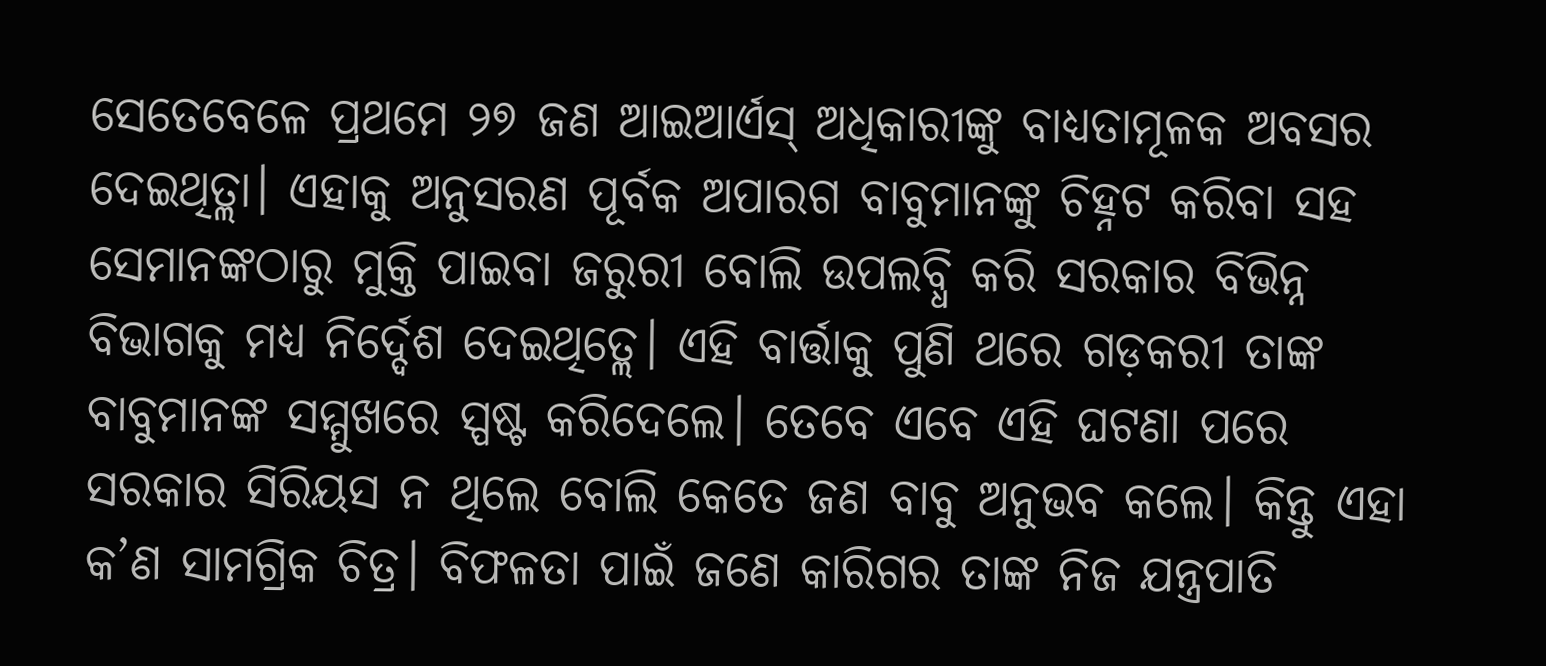ସେତେବେଳେ ପ୍ରଥମେ ୨୭ ଜଣ ଆଇଆର୍ଏସ୍ ଅଧିକାରୀଙ୍କୁ ବାଧ୍ୟତାମୂଳକ ଅବସର ଦେଇଥିତ୍ଲା। ଏହାକୁ ଅନୁସରଣ ପୂର୍ବକ ଅପାରଗ ବାବୁମାନଙ୍କୁ ଚିହ୍ନଟ କରିବା ସହ ସେମାନଙ୍କଠାରୁ ମୁକ୍ତି ପାଇବା ଜରୁରୀ ବୋଲି ଉପଲବ୍ଧି କରି ସରକାର ବିଭିନ୍ନ ବିଭାଗକୁ ମଧ୍ୟ ନିର୍ଦ୍ଦେଶ ଦେଇଥିତ୍ଲେ। ଏହି ବାର୍ତ୍ତାକୁ ପୁଣି ଥରେ ଗଡ଼କରୀ ତାଙ୍କ ବାବୁମାନଙ୍କ ସମ୍ମୁଖରେ ସ୍ପଷ୍ଟ କରିଦେଲେ। ତେବେ ଏବେ ଏହି ଘଟଣା ପରେ ସରକାର ସିରିୟସ ନ ଥିଲେ ବୋଲି କେତେ ଜଣ ବାବୁ ଅନୁଭବ କଲେ। କିନ୍ତୁ ଏହା କ’ଣ ସାମଗ୍ରିକ ଚିତ୍ର। ବିଫଳତା ପାଇଁ ଜଣେ କାରିଗର ତାଙ୍କ ନିଜ ଯନ୍ତ୍ରପାତି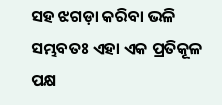ସହ ଝଗଡ଼ା କରିବା ଭଳି ସମ୍ଭବତଃ ଏହା ଏକ ପ୍ରତିକୂଳ ପକ୍ଷ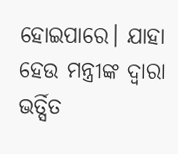ହୋଇପାରେ। ଯାହା ହେଉ ମନ୍ତ୍ରୀଙ୍କ ଦ୍ୱାରା ଭର୍ତ୍ସିତ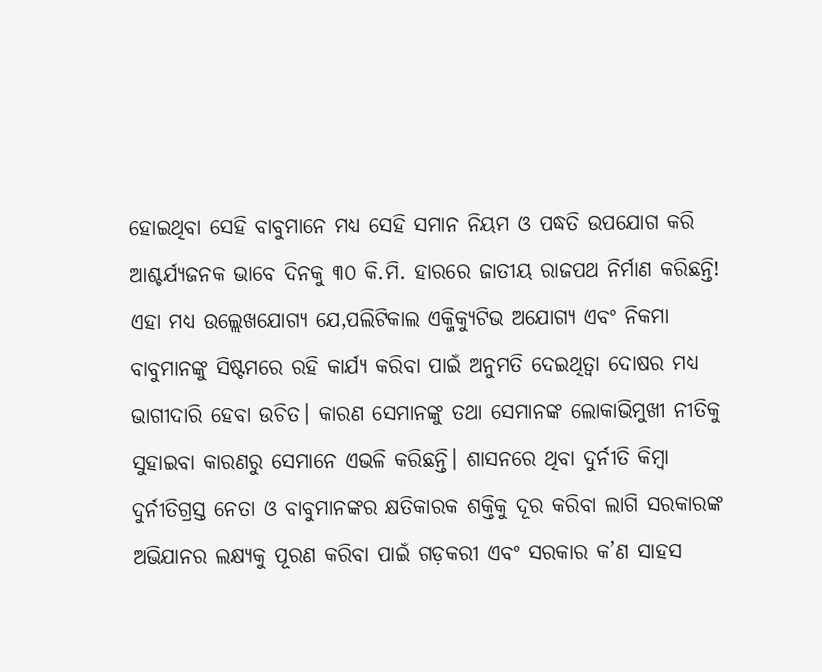ହୋଇଥିବା ସେହି ବାବୁମାନେ ମଧ୍ୟ ସେହି ସମାନ ନିୟମ ଓ ପଦ୍ଧତି ଉପଯୋଗ କରି ଆଶ୍ଚର୍ଯ୍ୟଜନକ ଭାବେ ଦିନକୁ ୩୦ କି.ମି. ହାରରେ ଜାତୀୟ ରାଜପଥ ନିର୍ମାଣ କରିଛନ୍ତି! ଏହା ମଧ୍ୟ ଉଲ୍ଲେଖଯୋଗ୍ୟ ଯେ,ପଲିଟିକାଲ ଏକ୍ଜିକ୍ୟୁଟିଭ ଅଯୋଗ୍ୟ ଏବଂ ନିକମା ବାବୁମାନଙ୍କୁ ସିଷ୍ଟମରେ ରହି କାର୍ଯ୍ୟ କରିବା ପାଇଁ ଅନୁମତି ଦେଇଥିତ୍ବା ଦୋଷର ମଧ୍ୟ ଭାଗୀଦାରି ହେବା ଉଚିତ। କାରଣ ସେମାନଙ୍କୁ ତଥା ସେମାନଙ୍କ ଲୋକାଭିମୁଖୀ ନୀତିକୁ ସୁହାଇବା କାରଣରୁ ସେମାନେ ଏଭଳି କରିଛନ୍ତି। ଶାସନରେ ଥିବା ଦୁର୍ନୀତି କିମ୍ବା ଦୁର୍ନୀତିଗ୍ରସ୍ତ ନେତା ଓ ବାବୁମାନଙ୍କର କ୍ଷତିକାରକ ଶକ୍ତିକୁ ଦୂର କରିବା ଲାଗି ସରକାରଙ୍କ ଅଭିଯାନର ଲକ୍ଷ୍ୟକୁ ପୂରଣ କରିବା ପାଇଁ ଗଡ଼କରୀ ଏବଂ ସରକାର କ’ଣ ସାହସ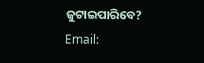ଜୁଟାଇପାରିବେ?
Email: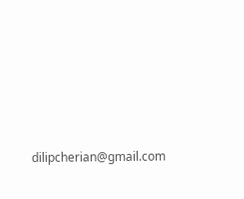dilipcherian@gmail.com